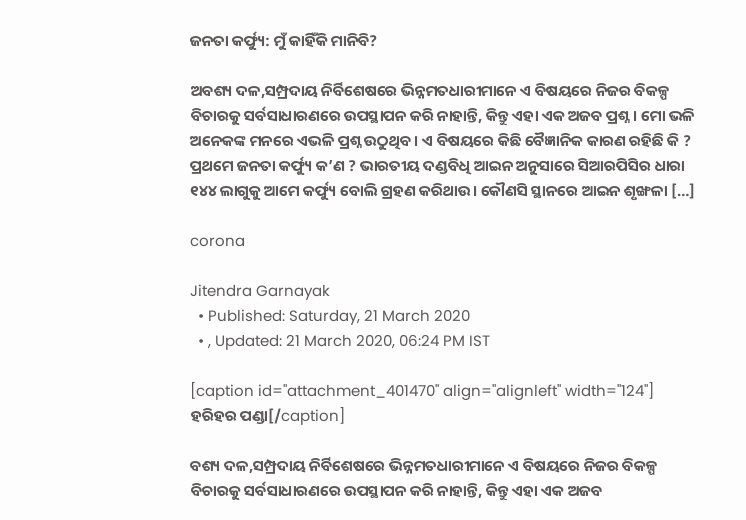ଜନତା କର୍ଫ୍ୟୁ: ମୁଁ କାହିଁକି ମାନିବି?

ଅବଶ୍ୟ ଦଳ,ସମ୍ପ୍ରଦାୟ ନିର୍ବିଶେଷରେ ଭିନ୍ନମତଧାରୀମାନେ ଏ ବିଷୟରେ ନିଜର ବିକଳ୍ପ ବିଚାରକୁ ସର୍ବସାଧାରଣରେ ଉପସ୍ଥାପନ କରି ନାହାନ୍ତି, କିନ୍ତୁ ଏହା ଏକ ଅଜବ ପ୍ରଶ୍ନ। ମୋ ଭଳି ଅନେକଙ୍କ ମନରେ ଏଭଳି ପ୍ରଶ୍ନ ଉଠୁଥିବ। ଏ ବିଷୟରେ କିଛି ବୈଜ୍ଞାନିକ କାରଣ ରହିଛି କି ? ପ୍ରଥମେ ଜନତା କର୍ଫ୍ୟୁ କ’ଣ ? ଭାରତୀୟ ଦଣ୍ଡବିଧି ଆଇନ ଅନୁସାରେ ସିଆରପିସିର ଧାରା ୧୪୪ ଲାଗୁକୁ ଆମେ କର୍ଫ୍ୟୁ ବୋଲି ଗ୍ରହଣ କରିଥାଉ। କୌଣସି ସ୍ଥାନରେ ଆଇନ ଶୃଙ୍ଖଳା […]

corona

Jitendra Garnayak
  • Published: Saturday, 21 March 2020
  • , Updated: 21 March 2020, 06:24 PM IST

[caption id="attachment_401470" align="alignleft" width="124"] ହରିହର ପଣ୍ଡା[/caption]

ବଶ୍ୟ ଦଳ,ସମ୍ପ୍ରଦାୟ ନିର୍ବିଶେଷରେ ଭିନ୍ନମତଧାରୀମାନେ ଏ ବିଷୟରେ ନିଜର ବିକଳ୍ପ ବିଚାରକୁ ସର୍ବସାଧାରଣରେ ଉପସ୍ଥାପନ କରି ନାହାନ୍ତି, କିନ୍ତୁ ଏହା ଏକ ଅଜବ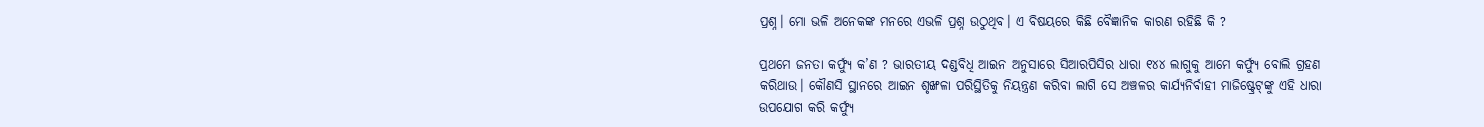ପ୍ରଶ୍ନ। ମୋ ଭଳି ଅନେକଙ୍କ ମନରେ ଏଭଳି ପ୍ରଶ୍ନ ଉଠୁଥିବ। ଏ ବିଷୟରେ କିଛି ବୈଜ୍ଞାନିକ କାରଣ ରହିଛି କି ?

ପ୍ରଥମେ ଜନତା କର୍ଫ୍ୟୁ କ’ଣ ? ଭାରତୀୟ ଦଣ୍ଡବିଧି ଆଇନ ଅନୁସାରେ ସିଆରପିସିର ଧାରା ୧୪୪ ଲାଗୁକୁ ଆମେ କର୍ଫ୍ୟୁ ବୋଲି ଗ୍ରହଣ କରିଥାଉ। କୌଣସି ସ୍ଥାନରେ ଆଇନ ଶୃଙ୍ଖଳା ପରିସ୍ଥିତିକୁ ନିୟନ୍ତ୍ରଣ କରିବା ଲାଗି ସେ ଅଞ୍ଚଳର କାର୍ଯ୍ୟନିର୍ବାହୀ ମାଜିଷ୍ଟ୍ରେଟ୍‌ଙ୍କୁ ଏହି ଧାରା ଉପଯୋଗ କରି କର୍ଫ୍ୟୁ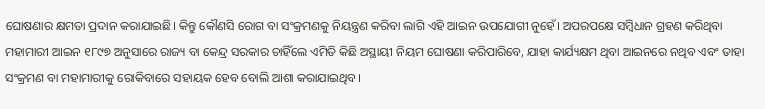ଘୋଷଣାର କ୍ଷମତା ପ୍ରଦାନ କରାଯାଇଛି। କିନ୍ତୁ କୌଣସି ରୋଗ ବା ସଂକ୍ରମଣକୁ ନିୟନ୍ତ୍ରଣ କରିବା ଲାଗି ଏହି ଆଇନ ଉପଯୋଗୀ ନୁହେଁ। ଅପରପକ୍ଷେ ସମ୍ବିଧାନ ଗ୍ରହଣ କରିଥିବା ମହାମାରୀ ଆଇନ ୧୮୯୭ ଅନୁସାରେ ରାଜ୍ୟ ବା କେନ୍ଦ୍ର ସରକାର ଚାହିଁଲେ ଏମିତି କିଛି ଅସ୍ଥାୟୀ ନିୟମ ଘୋଷଣା କରିପାରିବେ, ଯାହା କାର୍ଯ୍ୟକ୍ଷମ ଥିବା ଆଇନରେ ନଥିବ ଏବଂ ତାହା ସଂକ୍ରମଣ ବା ମହାମାରୀକୁ ରୋକିବାରେ ସହାୟକ ହେବ ବୋଲି ଆଶା କରାଯାଇଥିବ।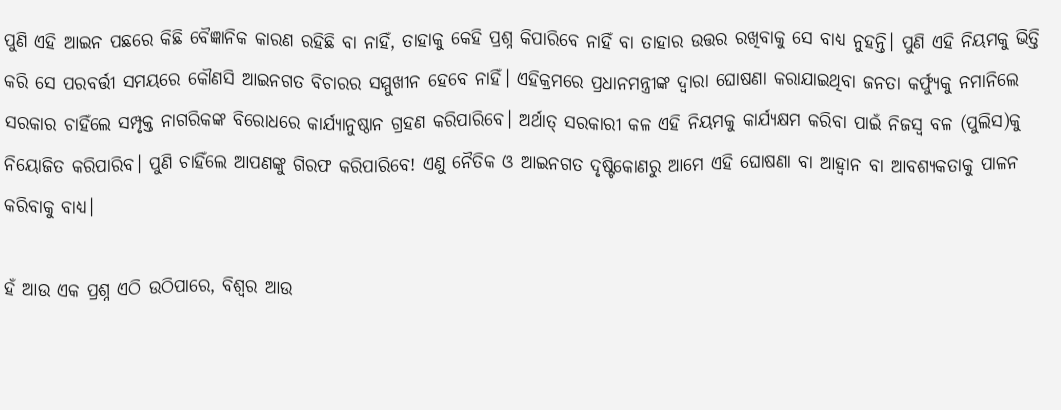ପୁଣି ଏହି ଆଇନ ପଛରେ କିଛି ବୈଜ୍ଞାନିକ କାରଣ ରହିଛି ବା ନାହିଁ, ତାହାକୁ କେହି ପ୍ରଶ୍ନ କିପାରିବେ ନାହିଁ ବା ତାହାର ଉତ୍ତର ରଖିବାକୁ ସେ ବାଧ୍ୟ ନୁହନ୍ତି। ପୁଣି ଏହି ନିୟମକୁ ଭିତ୍ତି କରି ସେ ପରବର୍ତ୍ତୀ ସମୟରେ କୌଣସି ଆଇନଗତ ବିଚାରର ସମ୍ମୁଖୀନ ହେବେ ନାହିଁ। ଏହିକ୍ରମରେ ପ୍ରଧାନମନ୍ତ୍ରୀଙ୍କ ଦ୍ଵାରା ଘୋଷଣା କରାଯାଇଥିବା ଜନତା କର୍ଫ୍ୟୁକୁ ନମାନିଲେ ସରକାର ଚାହିଁଲେ ସମ୍ପୃକ୍ତ ନାଗରିକଙ୍କ ବିରୋଧରେ କାର୍ଯ୍ୟାନୁଷ୍ଠାନ ଗ୍ରହଣ କରିପାରିବେ। ଅର୍ଥାତ୍ ସରକାରୀ କଳ ଏହି ନିୟମକୁ କାର୍ଯ୍ୟକ୍ଷମ କରିବା ପାଇଁ ନିଜସ୍ଵ ବଳ (ପୁଲିସ)କୁ ନିୟୋଜିତ କରିପାରିବ। ପୁଣି ଚାହିଁଲେ ଆପଣଙ୍କୁ ଗିରଫ କରିପାରିବେ! ଏଣୁ ନୈତିକ ଓ ଆଇନଗତ ଦୃଷ୍ଟିକୋଣରୁ ଆମେ ଏହି ଘୋଷଣା ବା ଆହ୍ୱାନ ବା ଆବଶ୍ୟକତାକୁ ପାଳନ କରିବାକୁ ବାଧ୍ୟ।

ହଁ ଆଉ ଏକ ପ୍ରଶ୍ନ ଏଠି ଉଠିପାରେ, ବିଶ୍ଵର ଆଉ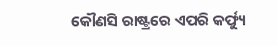କୌଣସି ରାଷ୍ଟ୍ରରେ ଏପରି କର୍ଫ୍ୟୁ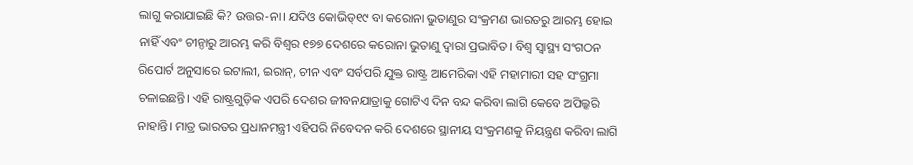ଲାଗୁ କରାଯାଇଛି କି? ଉତ୍ତର-ନା। ଯଦିଓ କୋଭିଡ୍୧୯ ବା କରୋନା ଭୁତାଣୁର ସଂକ୍ରମଣ ଭାରତରୁ ଆରମ୍ଭ ହୋଇ ନାହିଁ ଏବଂ ଚୀନ୍ଠାରୁ ଆରମ୍ଭ କରି ବିଶ୍ଵର ୧୭୭ ଦେଶରେ କରୋନା ଭୁତାଣୁ ଦ୍ଵାରା ପ୍ରଭାବିତ। ବିଶ୍ଵ ସ୍ଵାସ୍ଥ୍ୟ ସଂଗଠନ ରିପୋର୍ଟ ଅନୁସାରେ ଇଟାଲୀ, ଇରାନ୍, ଚୀନ ଏବଂ ସର୍ବପରି ଯୁକ୍ତ ରାଷ୍ଟ୍ର ଆମେରିକା ଏହି ମହାମାରୀ ସହ ସଂଗ୍ରମା ଚଳାଇଛନ୍ତି। ଏହି ରାଷ୍ଟ୍ରଗୁଡ଼ିକ ଏପରି ଦେଶର ଜୀବନଯାତ୍ରାକୁ ଗୋଟିଏ ଦିନ ବନ୍ଦ କରିବା ଲାଗି କେବେ ଅପିଲ୍କରି ନାହାନ୍ତି। ମାତ୍ର ଭାରତର ପ୍ରଧାନମନ୍ତ୍ରୀ ଏହିପରି ନିବେଦନ କରି ଦେଶରେ ସ୍ଥାନୀୟ ସଂକ୍ରମଣକୁ ନିୟନ୍ତ୍ରଣ କରିବା ଲାଗି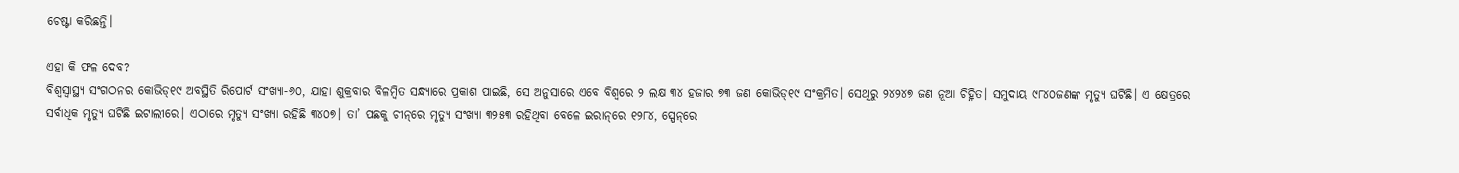ଚେଷ୍ଟା କରିଛନ୍ତି।

ଏହା କି ଫଳ ଦେବ?
ବିଶ୍ଵସ୍ଵାସ୍ଥ୍ୟ ସଂଗଠନର କୋଭିଡ୍୧୯ ଅବସ୍ଥିତି ରିପୋର୍ଟ ସଂଖ୍ୟା-୬୦, ଯାହା ଶୁକ୍ରବାର ବିଳମ୍ବିତ ସନ୍ଧ୍ୟାରେ ପ୍ରକାଶ ପାଇଛି, ସେ ଅନୁସାରେ ଏବେ ବିଶ୍ଵରେ ୨ ଲକ୍ଷ ୩୪ ହଜାର ୭୩ ଜଣ କୋଭିଡ୍୧୯ ସଂକ୍ରମିତ। ସେଥିରୁ ୨୪୨୪୭ ଜଣ ନୂଆ ଚିହ୍ନିତ। ସମୁଦାୟ ୯୮୪୦ଜଣଙ୍କ ମୃତ୍ୟୁ ଘଟିଛି। ଏ କ୍ଷେତ୍ରରେ ସର୍ବାଧିକ ମୃତ୍ୟୁ ଘଟିଛି ଇଟାଲୀରେ। ଏଠାରେ ମୃତ୍ୟୁ ସଂଖ୍ୟା ରହିଛି ୩୪୦୭। ତା’ ପଛକୁ ଚୀନ୍‌ରେ ମୃତ୍ୟୁ ସଂଖ୍ୟା ୩୨୫୩ ରହିଥିବା ବେଳେ ଇରାନ୍‌ରେ ୧୨୮୪, ସ୍ପେନ୍‌ରେ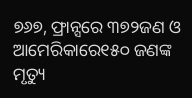୭୬୭, ଫ୍ରାନ୍ସରେ ୩୭୨ଜଣ ଓ ଆମେରିକାରେ୧୫୦ ଜଣଙ୍କ ମୃତ୍ୟୁ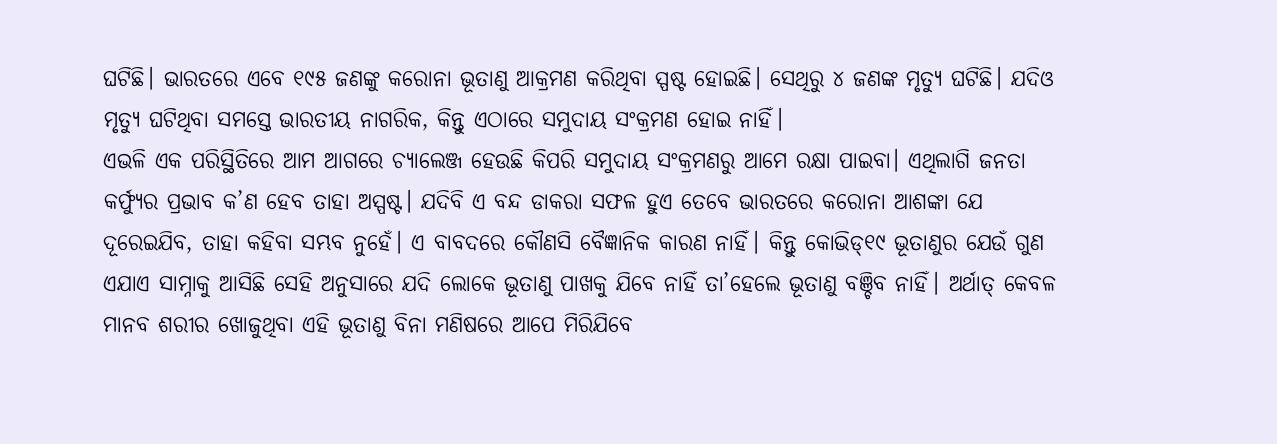ଘଟିଛି। ଭାରତରେ ଏବେ ୧୯୫ ଜଣଙ୍କୁ କରୋନା ଭୂତାଣୁ ଆକ୍ରମଣ କରିଥିବା ସ୍ପଷ୍ଟ ହୋଇଛି। ସେଥିରୁ ୪ ଜଣଙ୍କ ମୃତ୍ୟୁ ଘଟିଛି। ଯଦିଓ ମୃତ୍ୟୁ ଘଟିଥିବା ସମସ୍ତେ ଭାରତୀୟ ନାଗରିକ, କିନ୍ତୁ ଏଠାରେ ସମୁଦାୟ ସଂକ୍ରମଣ ହୋଇ ନାହିଁ।
ଏଭଳି ଏକ ପରିସ୍ଥିତିରେ ଆମ ଆଗରେ ଚ୍ୟାଲେଞ୍ଜ ହେଉଛି କିପରି ସମୁଦାୟ ସଂକ୍ରମଣରୁ ଆମେ ରକ୍ଷା ପାଇବା। ଏଥିଲାଗି ଜନତା କର୍ଫ୍ୟୁର ପ୍ରଭାବ କ’ଣ ହେବ ତାହା ଅସ୍ପଷ୍ଟ। ଯଦିବି ଏ ବନ୍ଦ ଡାକରା ସଫଳ ହୁଏ ତେବେ ଭାରତରେ କରୋନା ଆଶଙ୍କା ଯେ ଦୂରେଇଯିବ, ତାହା କହିବା ସମ୍ଭବ ନୁହେଁ। ଏ ବାବଦରେ କୌଣସି ବୈଜ୍ଞାନିକ କାରଣ ନାହିଁ। କିନ୍ତୁ କୋଭିଡ୍୧୯ ଭୂତାଣୁର ଯେଉଁ ଗୁଣ ଏଯାଏ ସାମ୍ନାକୁ ଆସିଛି ସେହି ଅନୁସାରେ ଯଦି ଲୋକେ ଭୂତାଣୁ ପାଖକୁ ଯିବେ ନାହିଁ ତା’ହେଲେ ଭୂତାଣୁ ବଞ୍ଚିବ ନାହିଁ। ଅର୍ଥାତ୍‌ କେବଳ ମାନବ ଶରୀର ଖୋଜୁଥିବା ଏହି ଭୂତାଣୁ ବିନା ମଣିଷରେ ଆପେ ମିରିଯିବେ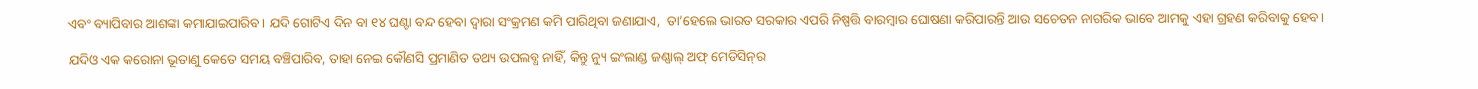ଏବଂ ବ୍ୟାପିବାର ଆଶଙ୍କା କମାଯାଇପାରିବ। ଯଦି ଗୋଟିଏ ଦିନ ବା ୧୪ ଘଣ୍ଟା ବନ୍ଦ ହେବା ଦ୍ଵାରା ସଂକ୍ରମଣ କମି ପାରିଥିବା ଜଣାଯାଏ,  ତା’ହେଲେ ଭାରତ ସରକାର ଏପରି ନିଷ୍ପତ୍ତି ବାରମ୍ବାର ଘୋଷଣା କରିପାରନ୍ତି ଆଉ ସଚେତନ ନାଗରିକ ଭାବେ ଆମକୁ ଏହା ଗ୍ରହଣ କରିବାକୁ ହେବ।

ଯଦିଓ ଏକ କରୋନା ଭୂତାଣୁ କେତେ ସମୟ ବଞ୍ଚିପାରିବ, ତାହା ନେଇ କୌଣସି ପ୍ରମାଣିତ ତଥ୍ୟ ଉପଲବ୍ଧ ନାହିଁ, କିନ୍ତୁ ନ୍ୟୁ ଇଂଲାଣ୍ଡ ଜଣ୍ଣାଲ୍ ଅଫ୍ ମେଡିସିନ୍‌ର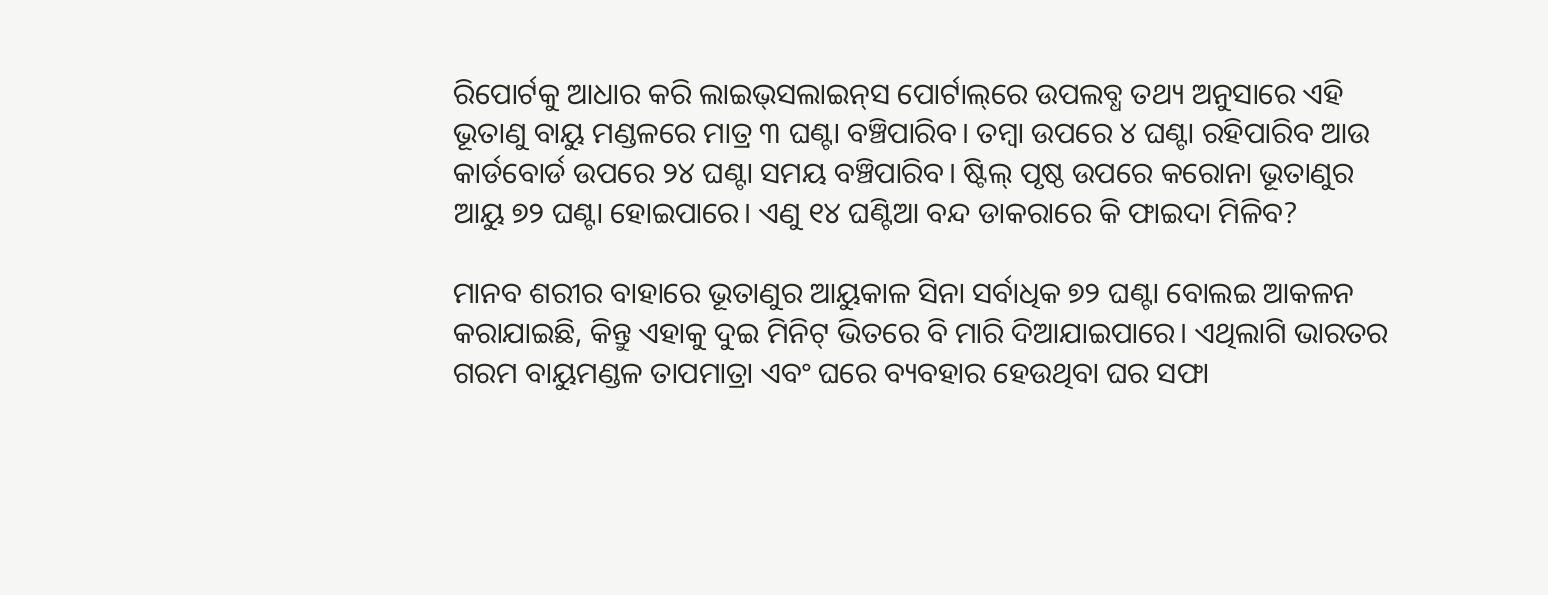ରିପୋର୍ଟକୁ ଆଧାର କରି ଲାଇଭ୍‌ସଲାଇନ୍‌ସ ପୋର୍ଟାଲ୍‌ରେ ଉପଲବ୍ଧ ତଥ୍ୟ ଅନୁସାରେ ଏହି ଭୂତାଣୁ ବାୟୁ ମଣ୍ଡଳରେ ମାତ୍ର ୩ ଘଣ୍ଟା ବଞ୍ଚିପାରିବ। ତମ୍ବା ଉପରେ ୪ ଘଣ୍ଟା ରହିପାରିବ ଆଉ କାର୍ଡବୋର୍ଡ ଉପରେ ୨୪ ଘଣ୍ଟା ସମୟ ବଞ୍ଚିପାରିବ। ଷ୍ଟିଲ୍ ପୃଷ୍ଠ ଉପରେ କରୋନା ଭୂତାଣୁର ଆୟୁ ୭୨ ଘଣ୍ଟା ହୋଇପାରେ। ଏଣୁ ୧୪ ଘଣ୍ଟିଆ ବନ୍ଦ ଡାକରାରେ କି ଫାଇଦା ମିଳିବ?

ମାନବ ଶରୀର ବାହାରେ ଭୂତାଣୁର ଆୟୁକାଳ ସିନା ସର୍ବାଧିକ ୭୨ ଘଣ୍ଟା ବୋଲଇ ଆକଳନ କରାଯାଇଛି, କିନ୍ତୁ ଏହାକୁ ଦୁଇ ମିନିଟ୍ ଭିତରେ ବି ମାରି ଦିଆଯାଇପାରେ। ଏଥିଲାଗି ଭାରତର ଗରମ ବାୟୁମଣ୍ଡଳ ତାପମାତ୍ରା ଏବଂ ଘରେ ବ୍ୟବହାର ହେଉଥିବା ଘର ସଫା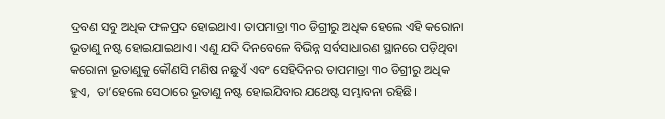ଦ୍ରବଣ ସବୁ ଅଧିକ ଫଳପ୍ରଦ ହୋଇଥାଏ। ତାପମାତ୍ରା ୩୦ ଡିଗ୍ରୀରୁ ଅଧିକ ହେଲେ ଏହି କରୋନା ଭୂତାଣୁ ନଷ୍ଟ ହୋଇଯାଇଥାଏ। ଏଣୁ ଯଦି ଦିନବେଳେ ବିଭିନ୍ନ ସର୍ବସାଧାରଣ ସ୍ଥାନରେ ପଡ଼ିଥିବା କରୋନା ଭୂତାଣୁକୁ କୌଣସି ମଣିଷ ନଛୁଏଁ ଏବଂ ସେହିଦିନର ତାପମାତ୍ରା ୩୦ ଡିଗ୍ରୀରୁ ଅଧିକ ହୁଏ,  ତା’ହେଲେ ସେଠାରେ ଭୂତାଣୁ ନଷ୍ଟ ହୋଇଯିବାର ଯଥେଷ୍ଟ ସମ୍ଭାବନା ରହିଛି।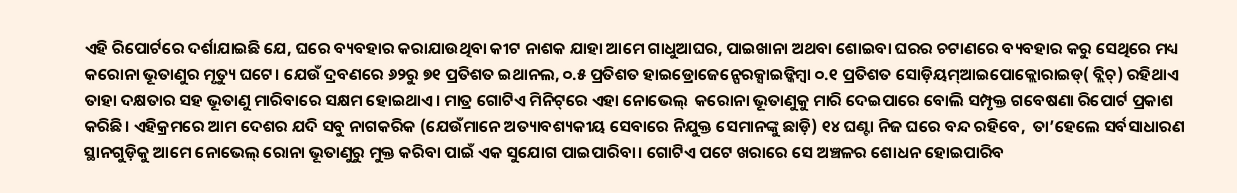ଏହି ରିପୋର୍ଟରେ ଦର୍ଶାଯାଇଛି ଯେ, ଘରେ ବ୍ୟବହାର କରାଯାଉଥିବା କୀଟ ନାଶକ ଯାହା ଆମେ ଗାଧୁଆଘର, ପାଇଖାନା ଅଥବା ଶୋଇବା ଘରର ଚଟାଣରେ ବ୍ୟବହାର କରୁ ସେଥିରେ ମଧ୍ୟ କରୋନା ଭୂତାଣୁର ମୃତ୍ୟୁ ଘଟେ। ଯେଉଁ ଦ୍ରବଣରେ ୬୨ରୁ ୭୧ ପ୍ରତିଶତ ଇଥାନଲ, ୦.୫ ପ୍ରତିଶତ ହାଇଡ୍ରୋଜେନ୍ପେରକ୍ସାଇଡ୍କିମ୍ବା ୦.୧ ପ୍ରତିଶତ ସୋଡ଼ିୟମ୍ଆଇପୋକ୍ଲୋରାଇଡ୍( ବ୍ଲିଚ୍) ରହିଥାଏ ତାହା ଦକ୍ଷତାର ସହ ଭୂତାଣୁ ମାରିବାରେ ସକ୍ଷମ ହୋଇଥାଏ। ମାତ୍ର ଗୋଟିଏ ମିନିଟ୍‌ରେ ଏହା ନୋଭେଲ୍‌  କରୋନା ଭୂତାଣୁକୁ ମାରି ଦେଇପାରେ ବୋଲି ସମ୍ପୃକ୍ତ ଗବେଷଣା ରିପୋର୍ଟ ପ୍ରକାଶ କରିଛି। ଏହିକ୍ରମରେ ଆମ ଦେଶର ଯଦି ସବୁ ନାଗକରିକ (ଯେଉଁମାନେ ଅତ୍ୟାବଶ୍ୟକୀୟ ସେବାରେ ନିଯୁକ୍ତ ସେମାନଙ୍କୁ ଛାଡ଼ି) ୧୪ ଘଣ୍ଟା ନିଜ ଘରେ ବନ୍ଦ ରହିବେ,  ତା’ହେଲେ ସର୍ବସାଧାରଣ ସ୍ଥାନଗୁଡ଼ିକୁ ଆମେ ନୋଭେଲ୍‌ ରୋନା ଭୂତାଣୁରୁ ମୁକ୍ତ କରିବା ପାଇଁ ଏକ ସୁଯୋଗ ପାଇପାରିବା। ଗୋଟିଏ ପଟେ ଖରାରେ ସେ ଅଞ୍ଚଳର ଶୋଧନ ହୋଇପାରିବ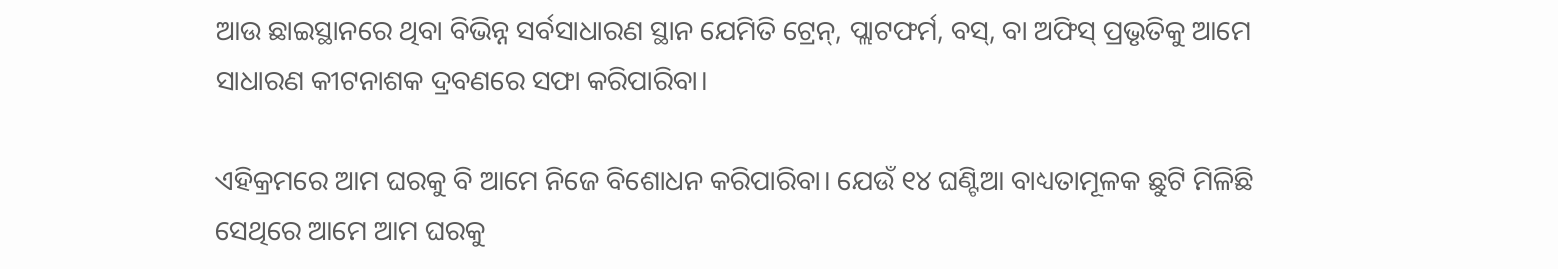ଆଉ ଛାଇସ୍ଥାନରେ ଥିବା ବିଭିନ୍ନ ସର୍ବସାଧାରଣ ସ୍ଥାନ ଯେମିତି ଟ୍ରେନ୍, ପ୍ଲାଟଫର୍ମ, ବସ୍, ବା ଅଫିସ୍ ପ୍ରଭୃତିକୁ ଆମେ ସାଧାରଣ କୀଟନାଶକ ଦ୍ରବଣରେ ସଫା କରିପାରିବା।

ଏହିକ୍ରମରେ ଆମ ଘରକୁ ବି ଆମେ ନିଜେ ବିଶୋଧନ କରିପାରିବା। ଯେଉଁ ୧୪ ଘଣ୍ଟିଆ ବାଧ୍ୟତାମୂଳକ ଛୁଟି ମିଳିଛି ସେଥିରେ ଆମେ ଆମ ଘରକୁ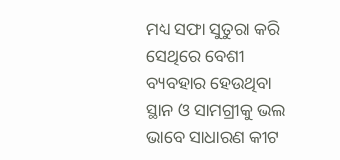ମଧ୍ୟ ସଫା ସୁତୁରା କରି ସେଥିରେ ବେଶୀ ବ୍ୟବହାର ହେଉଥିବା ସ୍ଥାନ ଓ ସାମଗ୍ରୀକୁ ଭଲ ଭାବେ ସାଧାରଣ କୀଟ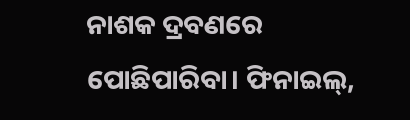ନାଶକ ଦ୍ରବଣରେ ପୋଛିପାରିବା। ଫିନାଇଲ୍,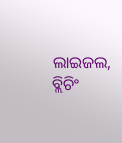ଲାଇଜଲ, ବ୍ଲିଚିଂ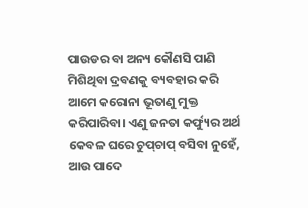ପାଉଡର ବା ଅନ୍ୟ କୌଣସି ପାଣି ମିଶିଥିବା ଦ୍ରବଣକୁ ବ୍ୟବହାର କରି ଆମେ କରୋନା ଭୂତାଣୁ ମୁକ୍ତ କରିପାରିବା। ଏଣୁ ଜନତା କର୍ଫ୍ୟୁର ଅର୍ଥ କେବଳ ଘରେ ଚୁପ୍‌ଚାପ୍ ବସିବା ନୁହେଁ, ଆଉ ପାଦେ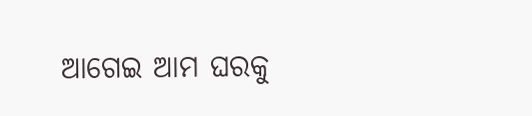ଆଗେଇ ଆମ ଘରକୁ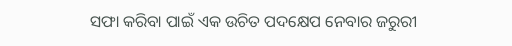ସଫା କରିବା ପାଇଁ ଏକ ଉଚିତ ପଦକ୍ଷେପ ନେବାର ଜରୁରୀ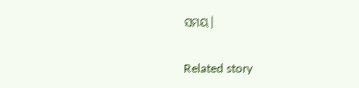ସମୟ।

Related story